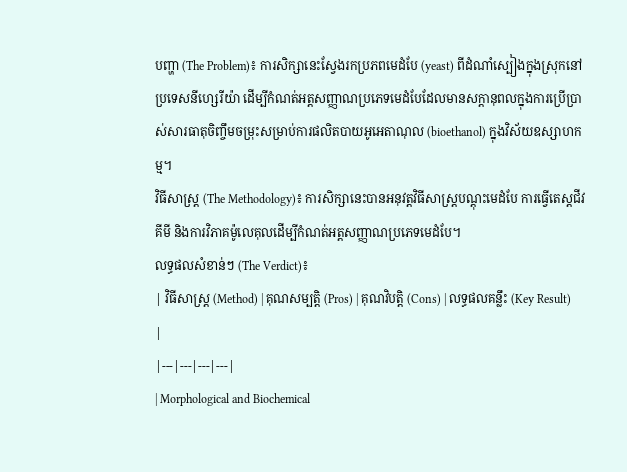បញ្ហា (The Problem)៖ ការសិក្សានេះស្វែងរកប្រភពមេដំបែ (yeast) ពីដំណាំស្បៀងក្នុងស្រុកនៅប្រទេសនីហ្សេរីយ៉ា ដើម្បីកំណត់អត្តសញ្ញាណប្រភេទមេដំបែដែលមានសក្តានុពលក្នុងការប្រើប្រាស់សារធាតុចិញ្ចឹមចម្រុះសម្រាប់ការផលិតបាយអូអេតាណុល (bioethanol) ក្នុងវិស័យឧស្សាហកម្ម។
វិធីសាស្ត្រ (The Methodology)៖ ការសិក្សានេះបានអនុវត្តវិធីសាស្ត្របណ្តុះមេដំបែ ការធ្វើតេស្តជីវគីមី និងការវិភាគម៉ូលេគុលដើម្បីកំណត់អត្តសញ្ញាណប្រភេទមេដំបែ។
លទ្ធផលសំខាន់ៗ (The Verdict)៖
| វិធីសាស្ត្រ (Method) | គុណសម្បត្តិ (Pros) | គុណវិបត្តិ (Cons) | លទ្ធផលគន្លឹះ (Key Result) |
|---|---|---|---|
| Morphological and Biochemical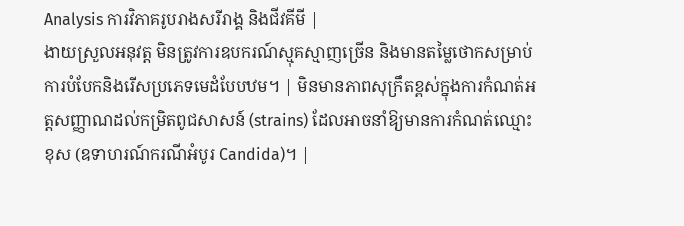Analysis ការវិភាគរូបរាងសរីរាង្គ និងជីវគីមី |
ងាយស្រួលអនុវត្ត មិនត្រូវការឧបករណ៍ស្មុគស្មាញច្រើន និងមានតម្លៃថោកសម្រាប់ការបំបែកនិងរើសប្រភេទមេដំបែបឋម។ | មិនមានភាពសុក្រឹតខ្ពស់ក្នុងការកំណត់អត្តសញ្ញាណដល់កម្រិតពូជសាសន៍ (strains) ដែលអាចនាំឱ្យមានការកំណត់ឈ្មោះខុស (ឧទាហរណ៍ករណីអំបូរ Candida)។ |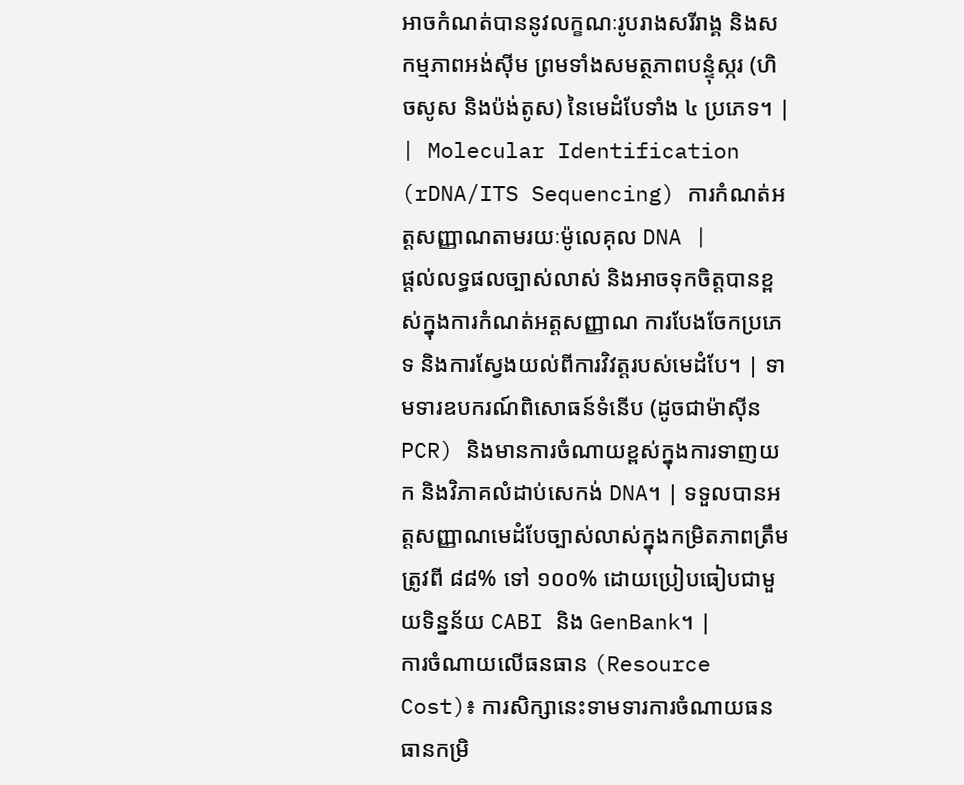អាចកំណត់បាននូវលក្ខណៈរូបរាងសរីរាង្គ និងសកម្មភាពអង់ស៊ីម ព្រមទាំងសមត្ថភាពបន្ទុំស្ករ (ហិចសូស និងប៉ង់តូស) នៃមេដំបែទាំង ៤ ប្រភេទ។ |
| Molecular Identification (rDNA/ITS Sequencing) ការកំណត់អត្តសញ្ញាណតាមរយៈម៉ូលេគុល DNA |
ផ្តល់លទ្ធផលច្បាស់លាស់ និងអាចទុកចិត្តបានខ្ពស់ក្នុងការកំណត់អត្តសញ្ញាណ ការបែងចែកប្រភេទ និងការស្វែងយល់ពីការវិវត្តរបស់មេដំបែ។ | ទាមទារឧបករណ៍ពិសោធន៍ទំនើប (ដូចជាម៉ាស៊ីន PCR) និងមានការចំណាយខ្ពស់ក្នុងការទាញយក និងវិភាគលំដាប់សេកង់ DNA។ | ទទួលបានអត្តសញ្ញាណមេដំបែច្បាស់លាស់ក្នុងកម្រិតភាពត្រឹមត្រូវពី ៨៨% ទៅ ១០០% ដោយប្រៀបធៀបជាមួយទិន្នន័យ CABI និង GenBank។ |
ការចំណាយលើធនធាន (Resource Cost)៖ ការសិក្សានេះទាមទារការចំណាយធនធានកម្រិ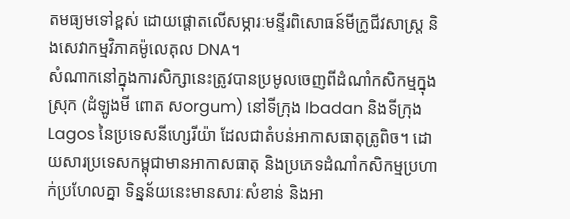តមធ្យមទៅខ្ពស់ ដោយផ្តោតលើសម្ភារៈមន្ទីរពិសោធន៍មីក្រូជីវសាស្ត្រ និងសេវាកម្មវិភាគម៉ូលេគុល DNA។
សំណាកនៅក្នុងការសិក្សានេះត្រូវបានប្រមូលចេញពីដំណាំកសិកម្មក្នុងស្រុក (ដំឡូងមី ពោត សorgum) នៅទីក្រុង Ibadan និងទីក្រុង Lagos នៃប្រទេសនីហ្សេរីយ៉ា ដែលជាតំបន់អាកាសធាតុត្រូពិច។ ដោយសារប្រទេសកម្ពុជាមានអាកាសធាតុ និងប្រភេទដំណាំកសិកម្មប្រហាក់ប្រហែលគ្នា ទិន្នន័យនេះមានសារៈសំខាន់ និងអា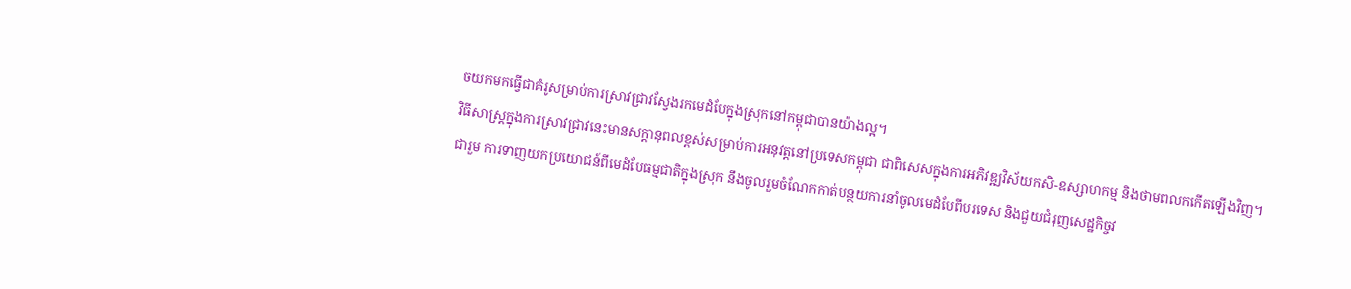ចយកមកធ្វើជាគំរូសម្រាប់ការស្រាវជ្រាវស្វែងរកមេដំបែក្នុងស្រុកនៅកម្ពុជាបានយ៉ាងល្អ។
វិធីសាស្ត្រក្នុងការស្រាវជ្រាវនេះមានសក្តានុពលខ្ពស់សម្រាប់ការអនុវត្តនៅប្រទេសកម្ពុជា ជាពិសេសក្នុងការអភិវឌ្ឍវិស័យកសិ-ឧស្សាហកម្ម និងថាមពលកកើតឡើងវិញ។
ជារួម ការទាញយកប្រយោជន៍ពីមេដំបែធម្មជាតិក្នុងស្រុក នឹងចូលរួមចំណែកកាត់បន្ថយការនាំចូលមេដំបែពីបរទេស និងជួយជំរុញសេដ្ឋកិច្ចវ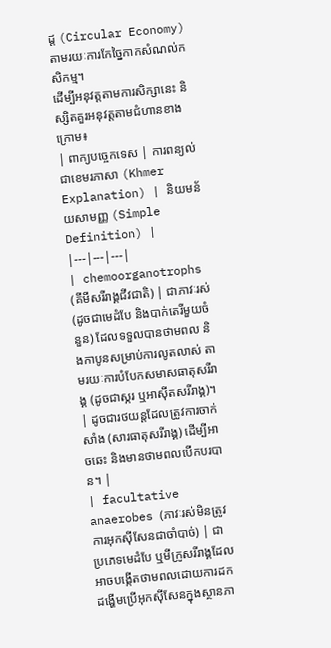ដ្ត (Circular Economy) តាមរយៈការកែច្នៃកាកសំណល់កសិកម្ម។
ដើម្បីអនុវត្តតាមការសិក្សានេះ និស្សិតគួរអនុវត្តតាមជំហានខាងក្រោម៖
| ពាក្យបច្ចេកទេស | ការពន្យល់ជាខេមរភាសា (Khmer Explanation) | និយមន័យសាមញ្ញ (Simple Definition) |
|---|---|---|
| chemoorganotrophs (គីមីសរីរាង្គជីវជាតិ) | ជាភាវៈរស់ (ដូចជាមេដំបែ និងបាក់តេរីមួយចំនួន) ដែលទទួលបានថាមពល និងកាបូនសម្រាប់ការលូតលាស់ តាមរយៈការបំបែកសមាសធាតុសរីរាង្គ (ដូចជាស្ករ ឬអាស៊ីតសរីរាង្គ)។ | ដូចជារថយន្តដែលត្រូវការចាក់សាំង (សារធាតុសរីរាង្គ) ដើម្បីអាចឆេះ និងមានថាមពលបើកបរបាន។ |
| facultative anaerobes (ភាវៈរស់មិនត្រូវការអុកស៊ីសែនជាចាំបាច់) | ជាប្រភេទមេដំបែ ឬមីក្រូសរីរាង្គដែលអាចបង្កើតថាមពលដោយការដកដង្ហើមប្រើអុកស៊ីសែនក្នុងស្ថានភា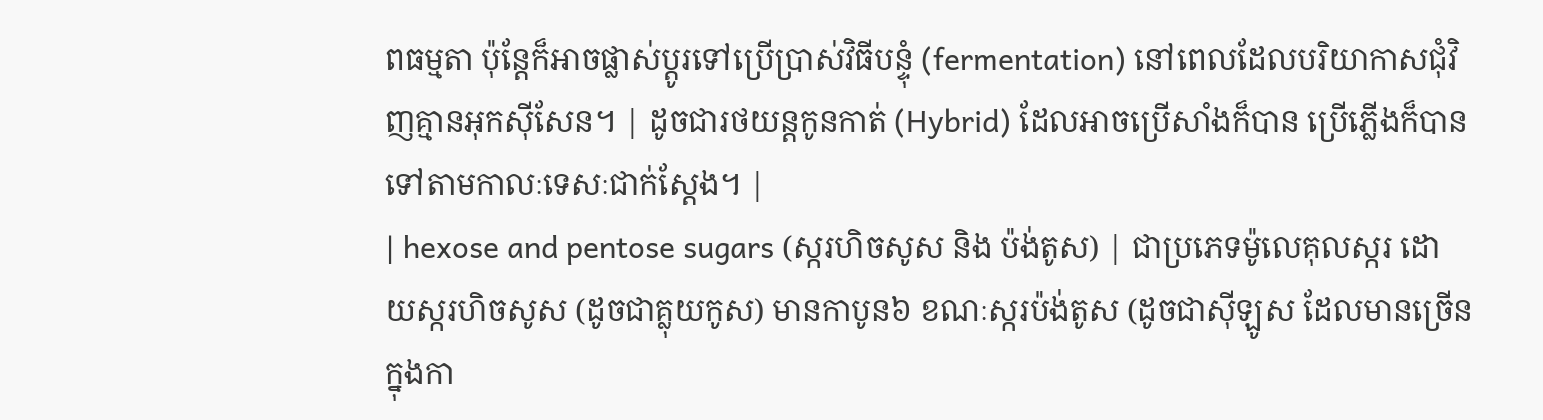ពធម្មតា ប៉ុន្តែក៏អាចផ្លាស់ប្តូរទៅប្រើប្រាស់វិធីបន្ទុំ (fermentation) នៅពេលដែលបរិយាកាសជុំវិញគ្មានអុកស៊ីសែន។ | ដូចជារថយន្តកូនកាត់ (Hybrid) ដែលអាចប្រើសាំងក៏បាន ប្រើភ្លើងក៏បាន ទៅតាមកាលៈទេសៈជាក់ស្តែង។ |
| hexose and pentose sugars (ស្ករហិចសូស និង ប៉ង់តូស) | ជាប្រភេទម៉ូលេគុលស្ករ ដោយស្ករហិចសូស (ដូចជាគ្លុយកូស) មានកាបូន៦ ខណៈស្ករប៉ង់តូស (ដូចជាស៊ីឡូស ដែលមានច្រើនក្នុងកា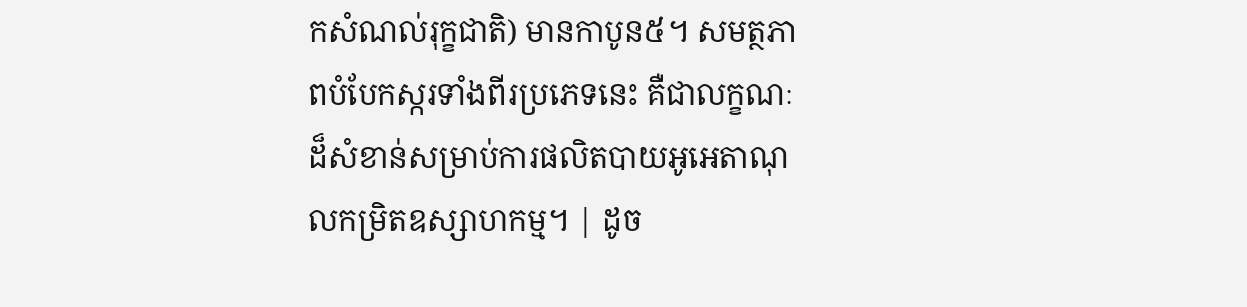កសំណល់រុក្ខជាតិ) មានកាបូន៥។ សមត្ថភាពបំបែកស្ករទាំងពីរប្រភេទនេះ គឺជាលក្ខណៈដ៏សំខាន់សម្រាប់ការផលិតបាយអូអេតាណុលកម្រិតឧស្សាហកម្ម។ | ដូច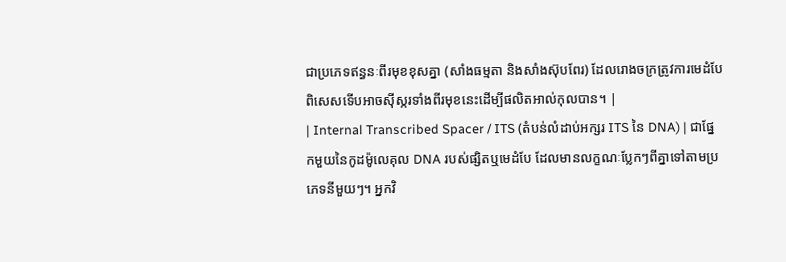ជាប្រភេទឥន្ធនៈពីរមុខខុសគ្នា (សាំងធម្មតា និងសាំងស៊ុបពែរ) ដែលរោងចក្រត្រូវការមេដំបែពិសេសទើបអាចស៊ីស្ករទាំងពីរមុខនេះដើម្បីផលិតអាល់កុលបាន។ |
| Internal Transcribed Spacer / ITS (តំបន់លំដាប់អក្សរ ITS នៃ DNA) | ជាផ្នែកមួយនៃកូដម៉ូលេគុល DNA របស់ផ្សិតឬមេដំបែ ដែលមានលក្ខណៈប្លែកៗពីគ្នាទៅតាមប្រភេទនីមួយៗ។ អ្នកវិ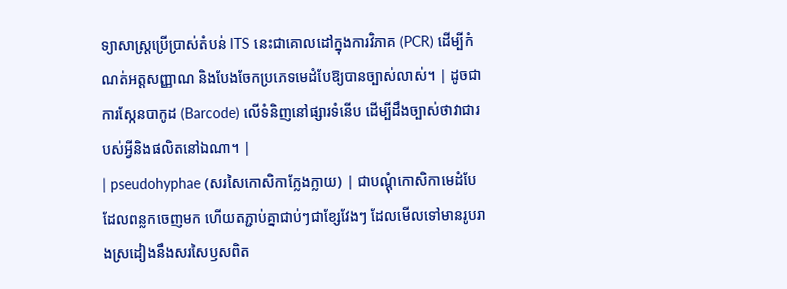ទ្យាសាស្ត្រប្រើប្រាស់តំបន់ ITS នេះជាគោលដៅក្នុងការវិភាគ (PCR) ដើម្បីកំណត់អត្តសញ្ញាណ និងបែងចែកប្រភេទមេដំបែឱ្យបានច្បាស់លាស់។ | ដូចជាការស្កែនបាកូដ (Barcode) លើទំនិញនៅផ្សារទំនើប ដើម្បីដឹងច្បាស់ថាវាជារបស់អ្វីនិងផលិតនៅឯណា។ |
| pseudohyphae (សរសៃកោសិកាក្លែងក្លាយ) | ជាបណ្តុំកោសិកាមេដំបែដែលពន្លកចេញមក ហើយតភ្ជាប់គ្នាជាប់ៗជាខ្សែវែងៗ ដែលមើលទៅមានរូបរាងស្រដៀងនឹងសរសៃឫសពិត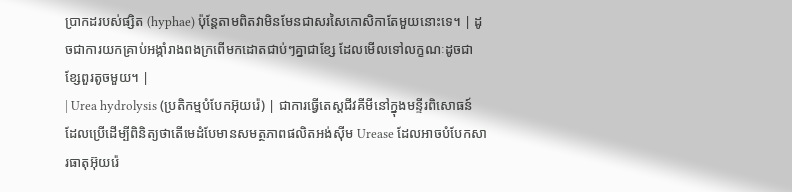ប្រាកដរបស់ផ្សិត (hyphae) ប៉ុន្តែតាមពិតវាមិនមែនជាសរសៃកោសិកាតែមួយនោះទេ។ | ដូចជាការយកគ្រាប់អង្កាំរាងពងក្រពើមកដោតជាប់ៗគ្នាជាខ្សែ ដែលមើលទៅលក្ខណៈដូចជាខ្សែពួរតូចមួយ។ |
| Urea hydrolysis (ប្រតិកម្មបំបែកអ៊ុយរ៉េ) | ជាការធ្វើតេស្តជីវគីមីនៅក្នុងមន្ទីរពិសោធន៍ ដែលប្រើដើម្បីពិនិត្យថាតើមេដំបែមានសមត្ថភាពផលិតអង់ស៊ីម Urease ដែលអាចបំបែកសារធាតុអ៊ុយរ៉េ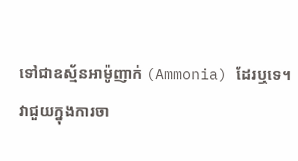ទៅជាឧស្ម័នអាម៉ូញាក់ (Ammonia) ដែរឬទេ។ វាជួយក្នុងការចា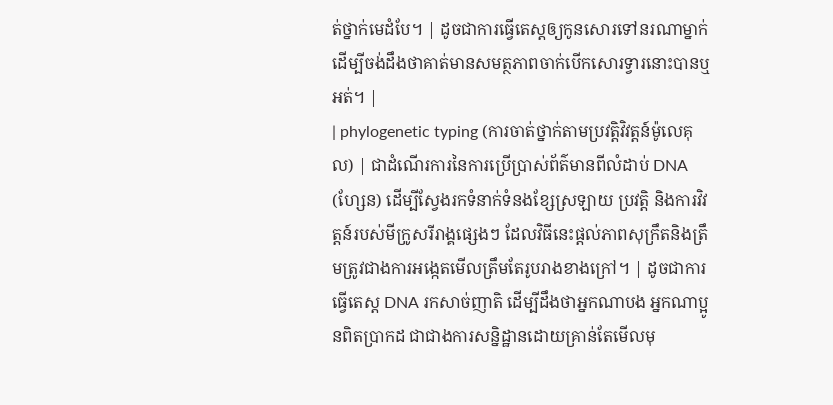ត់ថ្នាក់មេដំបែ។ | ដូចជាការធ្វើតេស្តឲ្យកូនសោរទៅនរណាម្នាក់ ដើម្បីចង់ដឹងថាគាត់មានសមត្ថភាពចាក់បើកសោរទ្វារនោះបានឬអត់។ |
| phylogenetic typing (ការចាត់ថ្នាក់តាមប្រវត្តិវិវត្តន៍ម៉ូលេគុល) | ជាដំណើរការនៃការប្រើប្រាស់ព័ត៌មានពីលំដាប់ DNA (ហ្សែន) ដើម្បីស្វែងរកទំនាក់ទំនងខ្សែស្រឡាយ ប្រវត្តិ និងការវិវត្តន៍របស់មីក្រូសរីរាង្គផ្សេងៗ ដែលវិធីនេះផ្តល់ភាពសុក្រឹតនិងត្រឹមត្រូវជាងការអង្កេតមើលត្រឹមតែរូបរាងខាងក្រៅ។ | ដូចជាការធ្វើតេស្ត DNA រកសាច់ញាតិ ដើម្បីដឹងថាអ្នកណាបង អ្នកណាប្អូនពិតប្រាកដ ជាជាងការសន្និដ្ឋានដោយគ្រាន់តែមើលមុ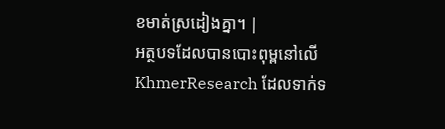ខមាត់ស្រដៀងគ្នា។ |
អត្ថបទដែលបានបោះពុម្ពនៅលើ KhmerResearch ដែលទាក់ទ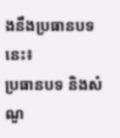ងនឹងប្រធានបទនេះ៖
ប្រធានបទ និងសំណួ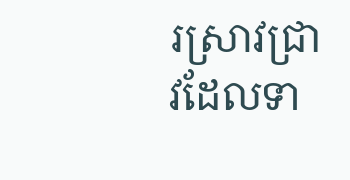រស្រាវជ្រាវដែលទា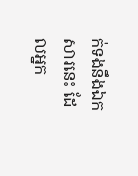ក់ទងនឹងឯកសារនេះ ដែលអ្នក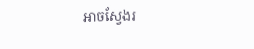អាចស្វែងរ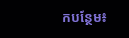កបន្ថែម៖